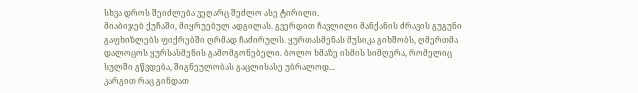სხვა დროს შეიძლება ვეღარც შეძლო ასე ტირილი.
მიაბიჯებ ქუჩაში, მიყრუებულ ადგილას. გვერდით ჩავლილი მანქანის ძრავის გუგუნი გაფხიზლებს ფიქრებში ღრმად ჩაძირულს. ყურთასმენას მუსიკა გიხშობს, ღმერთმა დალოცოს ყურსასმენის გამომგონებელი. ბოლო ხმაზე ისმის სიმღერა, რომელიც სულში გწვდება, შიგნეულობას გაცლისასე უბრალოდ...
კარგით რაც გინდათ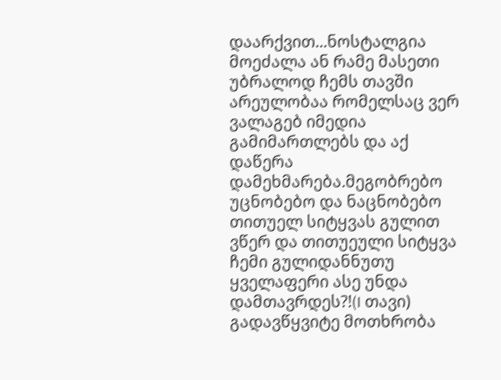დაარქვით...ნოსტალგია მოეძალა ან რამე მასეთი უბრალოდ ჩემს თავში არეულობაა რომელსაც ვერ ვალაგებ იმედია გამიმართლებს და აქ დაწერა დამეხმარება.მეგობრებო უცნობებო და ნაცნობებო თითუელ სიტყვას გულით ვწერ და თითუეული სიტყვა ჩემი გულიდანნუთუ ყველაფერი ასე უნდა დამთავრდეს?!(I თავი)
გადავწყვიტე მოთხრობა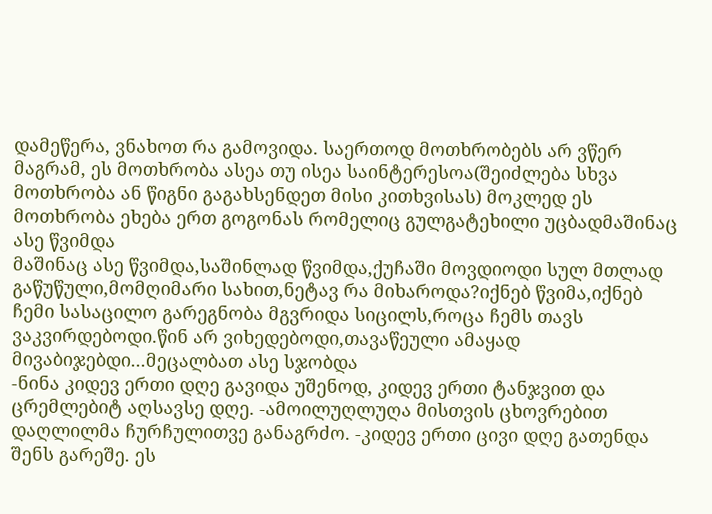დამეწერა, ვნახოთ რა გამოვიდა. საერთოდ მოთხრობებს არ ვწერ მაგრამ, ეს მოთხრობა ასეა თუ ისეა საინტერესოა(შეიძლება სხვა მოთხრობა ან წიგნი გაგახსენდეთ მისი კითხვისას) მოკლედ ეს მოთხრობა ეხება ერთ გოგონას რომელიც გულგატეხილი უცბადმაშინაც ასე წვიმდა
მაშინაც ასე წვიმდა,საშინლად წვიმდა,ქუჩაში მოვდიოდი სულ მთლად გაწუწული,მომღიმარი სახით,ნეტავ რა მიხაროდა?იქნებ წვიმა,იქნებ ჩემი სასაცილო გარეგნობა მგვრიდა სიცილს,როცა ჩემს თავს ვაკვირდებოდი.წინ არ ვიხედებოდი,თავაწეული ამაყად მივაბიჯებდი...მეცალბათ ასე სჯობდა
-ნინა კიდევ ერთი დღე გავიდა უშენოდ, კიდევ ერთი ტანჯვით და ცრემლებიტ აღსავსე დღე. -ამოილუღლუღა მისთვის ცხოვრებით დაღლილმა ჩურჩულითვე განაგრძო. -კიდევ ერთი ცივი დღე გათენდა შენს გარეშე. ეს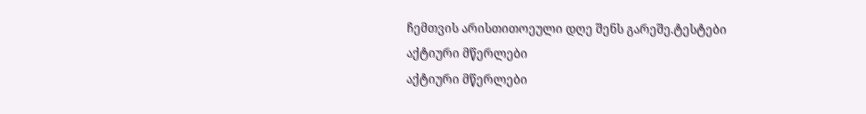ჩემთვის არისთითოეული დღე შენს გარეშე.ტესტები
აქტიური მწერლები
აქტიური მწერლები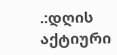.:დღის აქტიური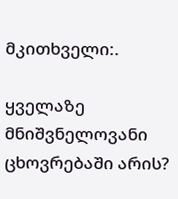მკითხველი:.

ყველაზე მნიშვნელოვანი ცხოვრებაში არის?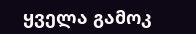ყველა გამოკ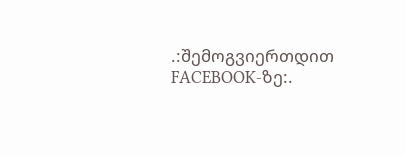.:შემოგვიერთდით FACEBOOK-ზე:.